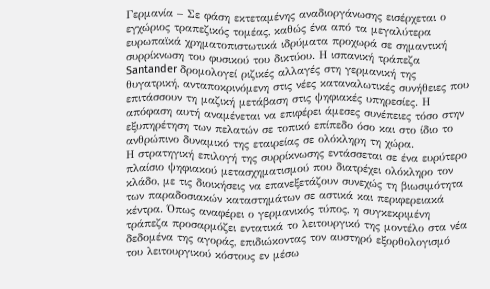Γερμανία – Σε φάση εκτεταμένης αναδιοργάνωσης εισέρχεται ο εγχώριος τραπεζικός τομέας, καθώς ένα από τα μεγαλύτερα ευρωπαϊκά χρηματοπιστωτικά ιδρύματα προχωρά σε σημαντική συρρίκνωση του φυσικού του δικτύου. Η ισπανική τράπεζα Santander δρομολογεί ριζικές αλλαγές στη γερμανική της θυγατρική, ανταποκρινόμενη στις νέες καταναλωτικές συνήθειες που επιτάσσουν τη μαζική μετάβαση στις ψηφιακές υπηρεσίες. Η απόφαση αυτή αναμένεται να επιφέρει άμεσες συνέπειες τόσο στην εξυπηρέτηση των πελατών σε τοπικό επίπεδο όσο και στο ίδιο το ανθρώπινο δυναμικό της εταιρείας σε ολόκληρη τη χώρα.
Η στρατηγική επιλογή της συρρίκνωσης εντάσσεται σε ένα ευρύτερο πλαίσιο ψηφιακού μετασχηματισμού που διατρέχει ολόκληρο τον κλάδο, με τις διοικήσεις να επανεξετάζουν συνεχώς τη βιωσιμότητα των παραδοσιακών καταστημάτων σε αστικά και περιφερειακά κέντρα. Όπως αναφέρει ο γερμανικός τύπος, η συγκεκριμένη τράπεζα προσαρμόζει εντατικά το λειτουργικό της μοντέλο στα νέα δεδομένα της αγοράς, επιδιώκοντας τον αυστηρό εξορθολογισμό του λειτουργικού κόστους εν μέσω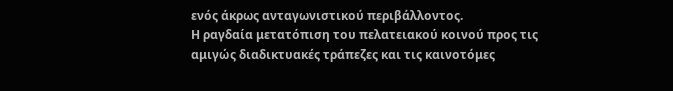ενός άκρως ανταγωνιστικού περιβάλλοντος.
Η ραγδαία μετατόπιση του πελατειακού κοινού προς τις αμιγώς διαδικτυακές τράπεζες και τις καινοτόμες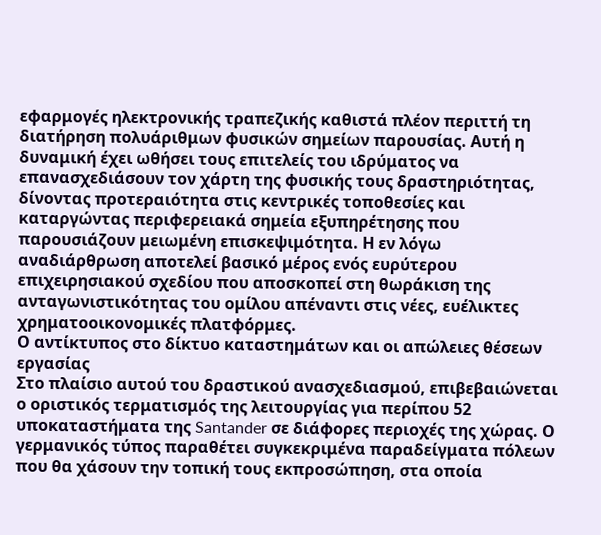εφαρμογές ηλεκτρονικής τραπεζικής καθιστά πλέον περιττή τη διατήρηση πολυάριθμων φυσικών σημείων παρουσίας. Αυτή η δυναμική έχει ωθήσει τους επιτελείς του ιδρύματος να επανασχεδιάσουν τον χάρτη της φυσικής τους δραστηριότητας, δίνοντας προτεραιότητα στις κεντρικές τοποθεσίες και καταργώντας περιφερειακά σημεία εξυπηρέτησης που παρουσιάζουν μειωμένη επισκεψιμότητα. Η εν λόγω αναδιάρθρωση αποτελεί βασικό μέρος ενός ευρύτερου επιχειρησιακού σχεδίου που αποσκοπεί στη θωράκιση της ανταγωνιστικότητας του ομίλου απέναντι στις νέες, ευέλικτες χρηματοοικονομικές πλατφόρμες.
Ο αντίκτυπος στο δίκτυο καταστημάτων και οι απώλειες θέσεων εργασίας
Στο πλαίσιο αυτού του δραστικού ανασχεδιασμού, επιβεβαιώνεται ο οριστικός τερματισμός της λειτουργίας για περίπου 52 υποκαταστήματα της Santander σε διάφορες περιοχές της χώρας. Ο γερμανικός τύπος παραθέτει συγκεκριμένα παραδείγματα πόλεων που θα χάσουν την τοπική τους εκπροσώπηση, στα οποία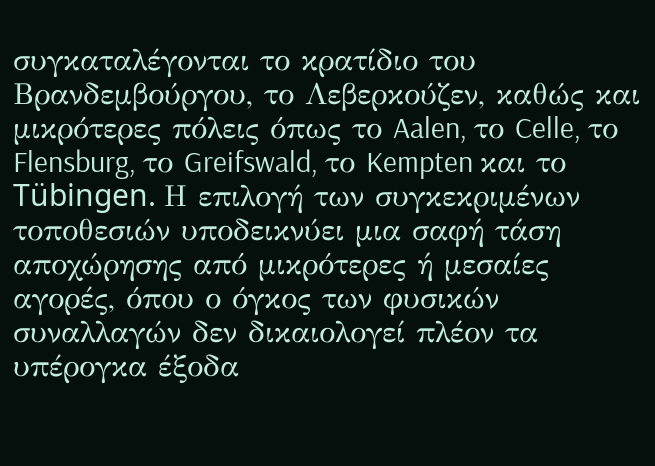συγκαταλέγονται το κρατίδιο του Βρανδεμβούργου, το Λεβερκούζεν, καθώς και μικρότερες πόλεις όπως το Aalen, το Celle, το Flensburg, το Greifswald, το Kempten και το Tübingen. Η επιλογή των συγκεκριμένων τοποθεσιών υποδεικνύει μια σαφή τάση αποχώρησης από μικρότερες ή μεσαίες αγορές, όπου ο όγκος των φυσικών συναλλαγών δεν δικαιολογεί πλέον τα υπέρογκα έξοδα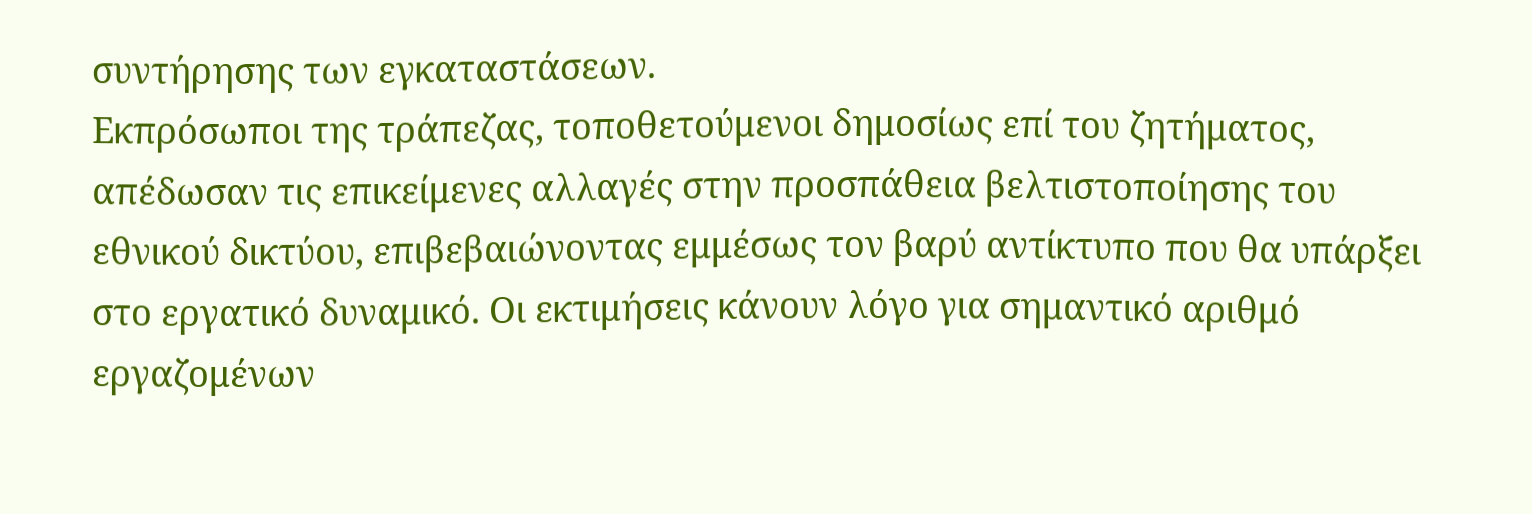συντήρησης των εγκαταστάσεων.
Εκπρόσωποι της τράπεζας, τοποθετούμενοι δημοσίως επί του ζητήματος, απέδωσαν τις επικείμενες αλλαγές στην προσπάθεια βελτιστοποίησης του εθνικού δικτύου, επιβεβαιώνοντας εμμέσως τον βαρύ αντίκτυπο που θα υπάρξει στο εργατικό δυναμικό. Οι εκτιμήσεις κάνουν λόγο για σημαντικό αριθμό εργαζομένων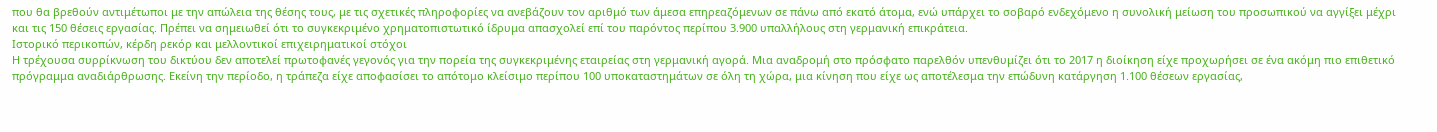που θα βρεθούν αντιμέτωποι με την απώλεια της θέσης τους, με τις σχετικές πληροφορίες να ανεβάζουν τον αριθμό των άμεσα επηρεαζόμενων σε πάνω από εκατό άτομα, ενώ υπάρχει το σοβαρό ενδεχόμενο η συνολική μείωση του προσωπικού να αγγίξει μέχρι και τις 150 θέσεις εργασίας. Πρέπει να σημειωθεί ότι το συγκεκριμένο χρηματοπιστωτικό ίδρυμα απασχολεί επί του παρόντος περίπου 3.900 υπαλλήλους στη γερμανική επικράτεια.
Ιστορικό περικοπών, κέρδη ρεκόρ και μελλοντικοί επιχειρηματικοί στόχοι
Η τρέχουσα συρρίκνωση του δικτύου δεν αποτελεί πρωτοφανές γεγονός για την πορεία της συγκεκριμένης εταιρείας στη γερμανική αγορά. Μια αναδρομή στο πρόσφατο παρελθόν υπενθυμίζει ότι το 2017 η διοίκηση είχε προχωρήσει σε ένα ακόμη πιο επιθετικό πρόγραμμα αναδιάρθρωσης. Εκείνη την περίοδο, η τράπεζα είχε αποφασίσει το απότομο κλείσιμο περίπου 100 υποκαταστημάτων σε όλη τη χώρα, μια κίνηση που είχε ως αποτέλεσμα την επώδυνη κατάργηση 1.100 θέσεων εργασίας,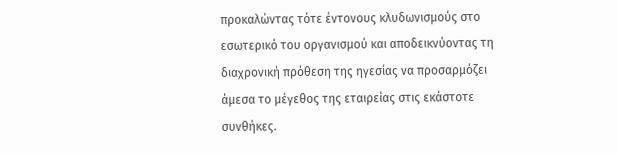προκαλώντας τότε έντονους κλυδωνισμούς στο εσωτερικό του οργανισμού και αποδεικνύοντας τη διαχρονική πρόθεση της ηγεσίας να προσαρμόζει άμεσα το μέγεθος της εταιρείας στις εκάστοτε συνθήκες.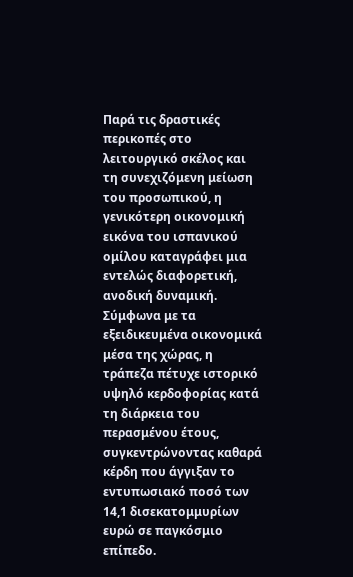Παρά τις δραστικές περικοπές στο λειτουργικό σκέλος και τη συνεχιζόμενη μείωση του προσωπικού, η γενικότερη οικονομική εικόνα του ισπανικού ομίλου καταγράφει μια εντελώς διαφορετική, ανοδική δυναμική. Σύμφωνα με τα εξειδικευμένα οικονομικά μέσα της χώρας, η τράπεζα πέτυχε ιστορικό υψηλό κερδοφορίας κατά τη διάρκεια του περασμένου έτους, συγκεντρώνοντας καθαρά κέρδη που άγγιξαν το εντυπωσιακό ποσό των 14,1 δισεκατομμυρίων ευρώ σε παγκόσμιο επίπεδο.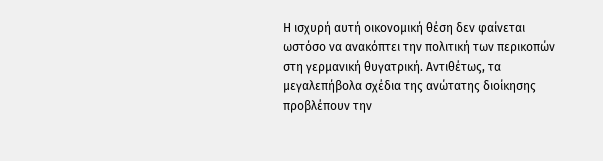Η ισχυρή αυτή οικονομική θέση δεν φαίνεται ωστόσο να ανακόπτει την πολιτική των περικοπών στη γερμανική θυγατρική. Αντιθέτως, τα μεγαλεπήβολα σχέδια της ανώτατης διοίκησης προβλέπουν την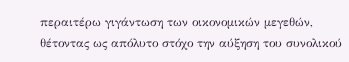περαιτέρω γιγάντωση των οικονομικών μεγεθών, θέτοντας ως απόλυτο στόχο την αύξηση του συνολικού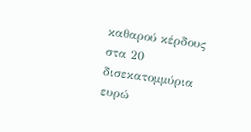καθαρού κέρδους στα 20 δισεκατομμύρια ευρώ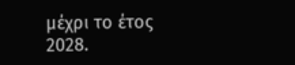μέχρι το έτος 2028.